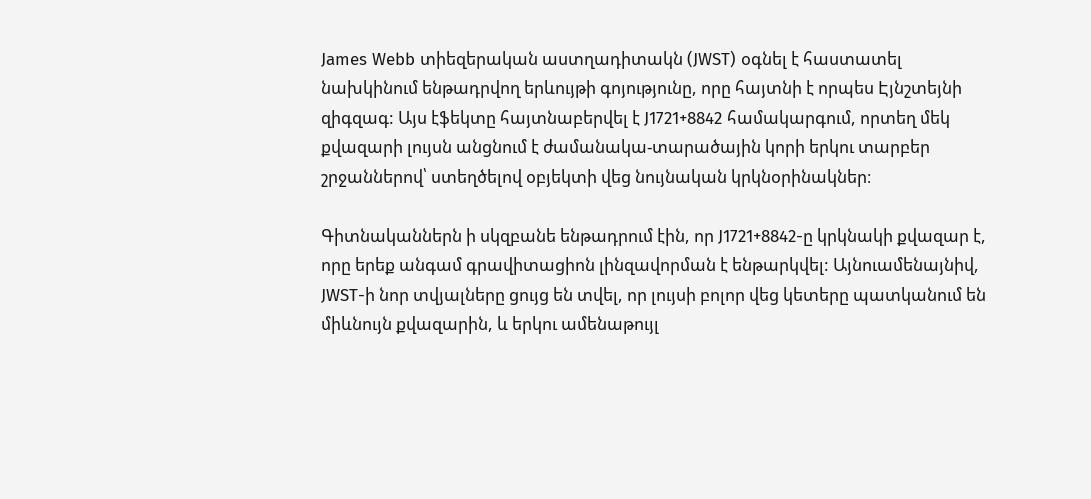James Webb տիեզերական աստղադիտակն (JWST) օգնել է հաստատել նախկինում ենթադրվող երևույթի գոյությունը, որը հայտնի է որպես Էյնշտեյնի զիգզագ: Այս էֆեկտը հայտնաբերվել է J1721+8842 համակարգում, որտեղ մեկ քվազարի լույսն անցնում է ժամանակա-տարածային կորի երկու տարբեր շրջաններով՝ ստեղծելով օբյեկտի վեց նույնական կրկնօրինակներ։

Գիտնականներն ի սկզբանե ենթադրում էին, որ J1721+8842-ը կրկնակի քվազար է, որը երեք անգամ գրավիտացիոն լինզավորման է ենթարկվել: Այնուամենայնիվ, JWST-ի նոր տվյալները ցույց են տվել, որ լույսի բոլոր վեց կետերը պատկանում են միևնույն քվազարին, և երկու ամենաթույլ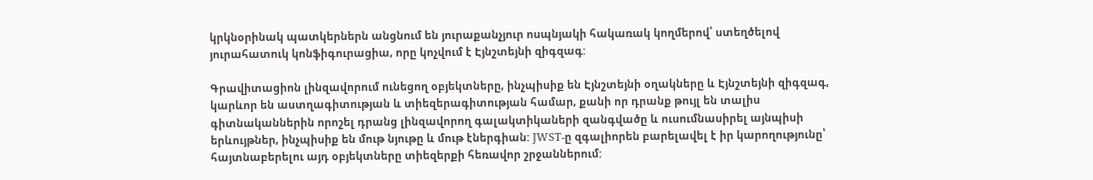կրկնօրինակ պատկերներն անցնում են յուրաքանչյուր ոսպնյակի հակառակ կողմերով՝ ստեղծելով յուրահատուկ կոնֆիգուրացիա, որը կոչվում է Էյնշտեյնի զիգզագ:

Գրավիտացիոն լինզավորում ունեցող օբյեկտները, ինչպիսիք են Էյնշտեյնի օղակները և Էյնշտեյնի զիգզագ, կարևոր են աստղագիտության և տիեզերագիտության համար, քանի որ դրանք թույլ են տալիս գիտնականներին որոշել դրանց լինզավորող գալակտիկաների զանգվածը և ուսումնասիրել այնպիսի երևույթներ, ինչպիսիք են մութ նյութը և մութ էներգիան: JWST-ը զգալիորեն բարելավել է իր կարողությունը՝ հայտնաբերելու այդ օբյեկտները տիեզերքի հեռավոր շրջաններում: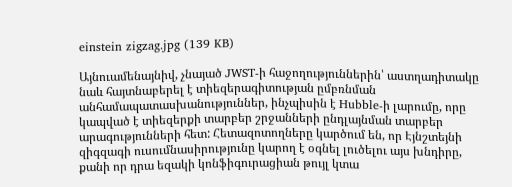einstein zigzag.jpg (139 KB)

Այնուամենայնիվ, չնայած JWST-ի հաջողություններին՝ աստղադիտակը նաև հայտնաբերել է տիեզերագիտության ըմբռնման անհամապատասխանություններ, ինչպիսին է Hubble-ի լարումը, որը կապված է տիեզերքի տարբեր շրջանների ընդլայնման տարբեր արագությունների հետ: Հետազոտողները կարծում են, որ Էյնշտեյնի զիգզագի ուսումնասիրությունը կարող է օգնել լուծելու այս խնդիրը, քանի որ դրա եզակի կոնֆիգուրացիան թույլ կտա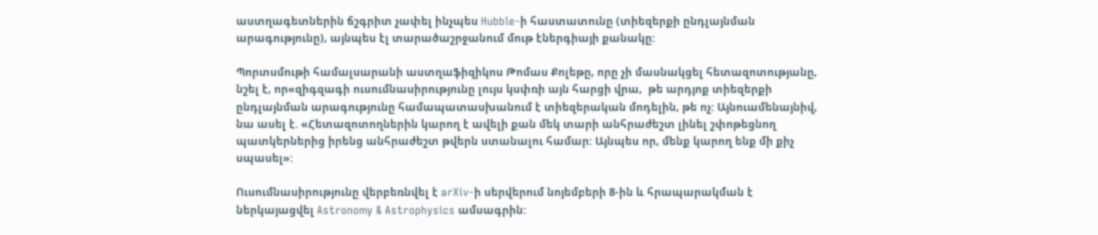աստղագետներին ճշգրիտ չափել ինչպես Hubble-ի հաստատունը (տիեզերքի ընդլայնման արագությունը), այնպես էլ տարածաշրջանում մութ էներգիայի քանակը:

Պորտսմութի համալսարանի աստղաֆիզիկոս Թոմաս Քոլեթը, որը չի մասնակցել հետազոտությանը, նշել է, որ«զիգզագի ուսումնասիրությունը լույս կսփռի այն հարցի վրա,  թե արդյոք տիեզերքի ընդլայնման արագությունը համապատասխանում է տիեզերական մոդելին, թե ոչ: Այնուամենայնիվ, նա ասել է. «Հետազոտողներին կարող է ավելի քան մեկ տարի անհրաժեշտ լինել շփոթեցնող պատկերներից իրենց անհրաժեշտ թվերն ստանալու համար: Այնպես որ, մենք կարող ենք մի քիչ սպասել»:

Ուսումնասիրությունը վերբեռնվել է arXiv-ի սերվերում նոյեմբերի 8-ին և հրապարակման է ներկայացվել Astronomy & Astrophysics ամսագրին: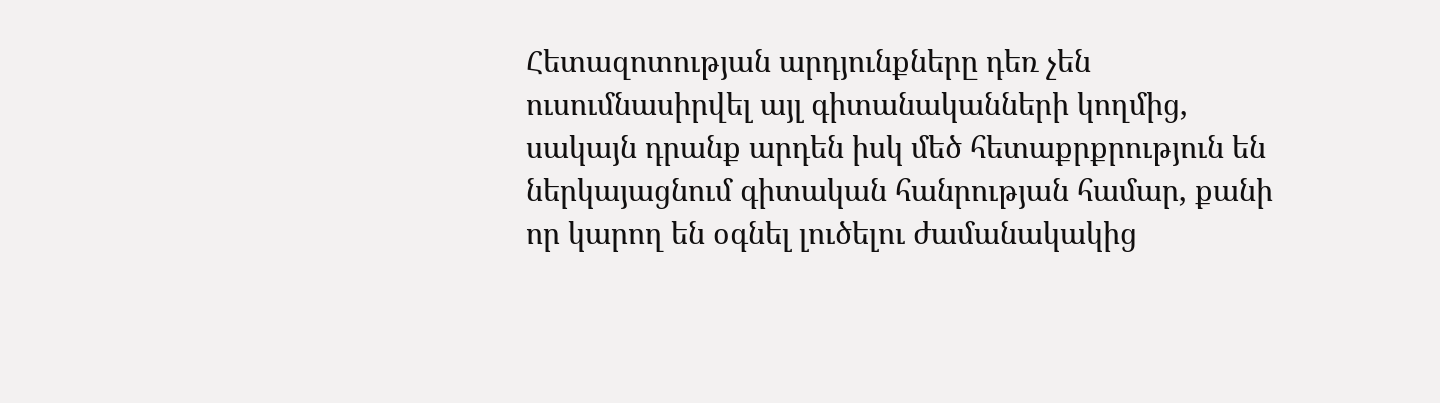Հետազոտության արդյունքները դեռ չեն ուսումնասիրվել այլ գիտանականների կողմից, սակայն դրանք արդեն իսկ մեծ հետաքրքրություն են ներկայացնում գիտական հանրության համար, քանի որ կարող են օգնել լուծելու ժամանակակից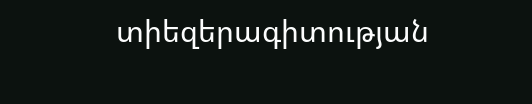տիեզերագիտության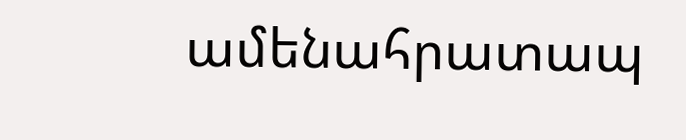ամենահրատապ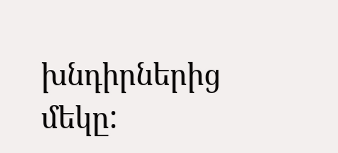խնդիրներից մեկը: